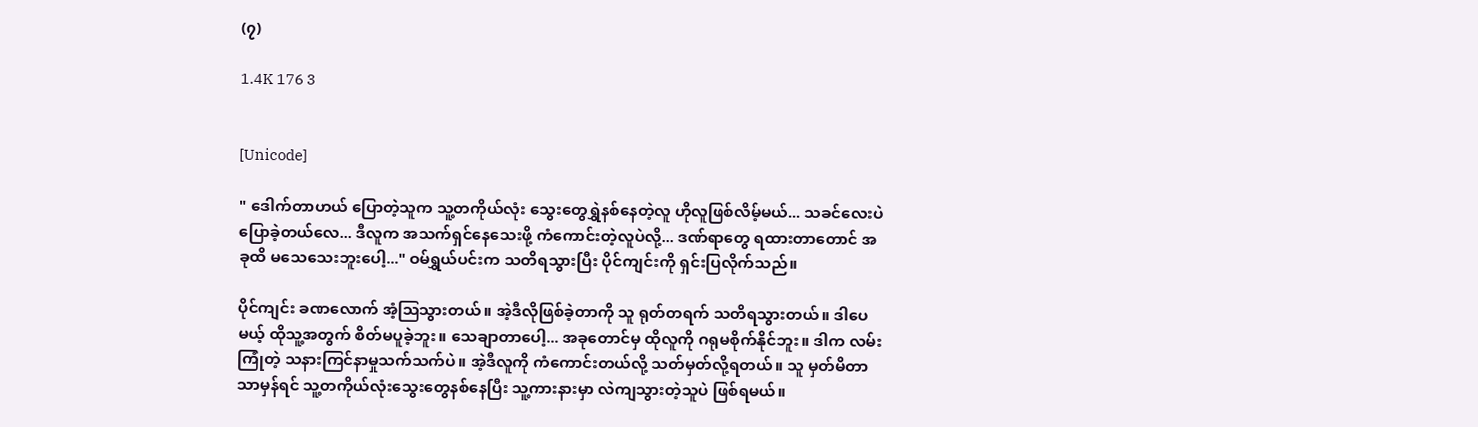(၇)

1.4K 176 3


[Unicode]

" ဒေါက်တာဟယ် ပြောတဲ့သူက သူ့တကိုယ်လုံး သွေးတွေရွှဲနစ်နေတဲ့လူ ဟိုလူဖြစ်လိမ့်မယ်... သခင်လေးပဲ ပြောခဲ့တယ်လေ... ဒီလူက အသက်ရှင်နေသေးဖို့ ကံကောင်းတဲ့လူပဲလို့... ဒဏ်ရာတွေ ရထားတာတောင် အခုထိ မသေသေးဘူးပေါ့..." ဝမ်ရွှယ်ပင်းက သတိရသွားပြီး ပိုင်ကျင်းကို ရှင်းပြလိုက်သည်။

ပိုင်ကျင်း ခဏလောက် အံ့ဩသွားတယ်။ အဲ့ဒီလိုဖြစ်ခဲ့တာကို သူ ရုတ်တရက် သတိရသွားတယ်။ ဒါပေမယ့် ထိုသူ့အတွက် စိတ်မပူခဲ့ဘူး။ သေချာတာပေါ့... အခုတောင်မှ ထိုလူကို ဂရုမစိုက်နိုင်ဘူး။ ဒါက လမ်းကြုံတဲ့ သနားကြင်နာမှုသက်သက်ပဲ။ အဲ့ဒီလူကို ကံကောင်းတယ်လို့ သတ်မှတ်လို့ရတယ်။ သူ မှတ်မိတာသာမှန်ရင် သူ့တကိုယ်လုံးသွေးတွေနစ်နေပြီး သူ့ကားနားမှာ လဲကျသွားတဲ့သူပဲ ဖြစ်ရမယ်။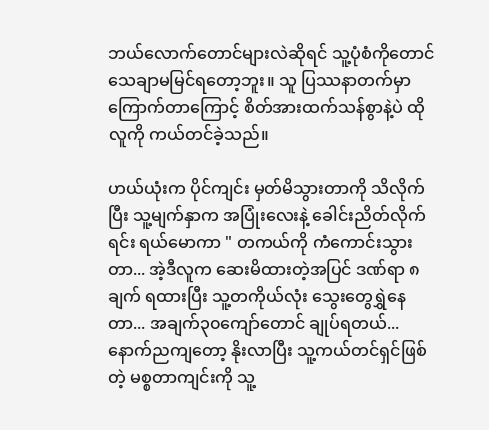ဘယ်လောက်တောင်များလဲဆိုရင် သူ့ပုံစံကိုတောင် သေချာမမြင်ရတော့ဘူး။ သူ ပြဿနာတက်မှာကြောက်တာကြောင့် စိတ်အားထက်သန်စွာနဲ့ပဲ ထိုလူကို ကယ်တင်ခဲ့သည်။

ဟယ်ယုံးက ပိုင်ကျင်း မှတ်မိသွားတာကို သိလိုက်ပြီး သူ့မျက်နှာက အပြုံးလေးနဲ့ ခေါင်းညိတ်လိုက်ရင်း ရယ်မောကာ " တကယ်ကို ကံကောင်းသွားတာ... အဲ့ဒီလူက ဆေးမိထားတဲ့အပြင် ဒဏ်ရာ ၈ ချက် ရထားပြီး သူ့တကိုယ်လုံး သွေးတွေရွှဲနေတာ... အချက်၃၀ကျော်တောင် ချုပ်ရတယ်... နောက်ညကျတော့ နိုးလာပြီး သူ့ကယ်တင်ရှင်ဖြစ်တဲ့ မစ္စတာကျင်းကို သူ့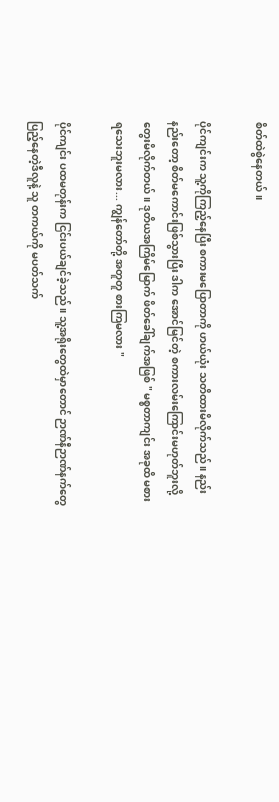စိတ်ထဲစွဲနေတယ်။

ပိုင်ကျင်းက သူ့ကိုကြည့်နေပြီး စကားမပြောတာကို ဟယ်ယုံး သတိထားမိလိုက်သည်။ နည်းနည်းတော့ စိတ်မကောင်းဖြစ်သွားပြီး ဒါက အောင်မြင်တဲ့ စကားလမ်းကြောင်းမဟုတ်ဘူးလို့ တွေးမိလိုက်တယ်။ ဒုတိယအကြိမ်မြောက် ဖိတ်ခေါ်ချက်အဖြစ် " မစ္စတာကျင်း အခုထိ မစားရသေးဘူးမလား... ကျွန်တော်တို့ အတူတူ စားကြမလား "

ပိုင်ကျင်း ပထမတုန်းက ငြင်းပယ်ချင်ခဲ့သည်။ သူ့အရိုးတွေထဲမှာတောင် ဉာဏ်နီဉာဏ်နက်တွေ ပြည့်နေတဲ့ဒီလူနဲ့ သူ တကယ်ကို မပတ်သက်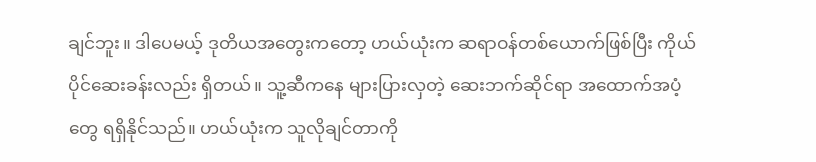ချင်ဘူး။ ဒါပေမယ့် ဒုတိယအတွေးကတော့ ဟယ်ယုံးက ဆရာဝန်တစ်ယောက်ဖြစ်ပြီး ကိုယ်ပိုင်ဆေးခန်းလည်း ရှိတယ်။ သူ့ဆီကနေ များပြားလှတဲ့ ဆေးဘက်ဆိုင်ရာ အထောက်အပံ့တွေ ရရှိနိုင်သည်။ ဟယ်ယုံးက သူလိုချင်တာကို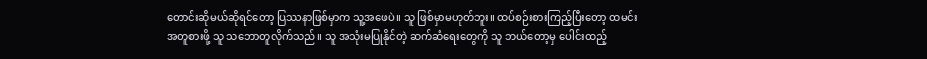တောင်းဆိုမယ်ဆိုရင်တော့ ပြဿနာဖြစ်မှာက သူ့အဖေပဲ။ သူ ဖြစ်မှာမဟုတ်ဘူး။ ထပ်စဉ်းစားကြည့်ပြီးတော့ ထမင်းအတူစားဖို့ သူ သဘောတူလိုက်သည်။ သူ အသုံးမပြုနိုင်တဲ့ ဆက်ဆံရေးတွေကို သူ ဘယ်တော့မှ ပေါင်းထည့်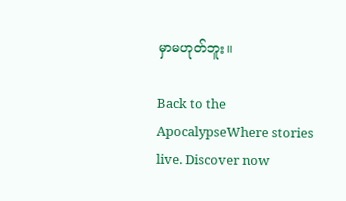မှာမဟုတ်ဘူး။

Back to the ApocalypseWhere stories live. Discover now